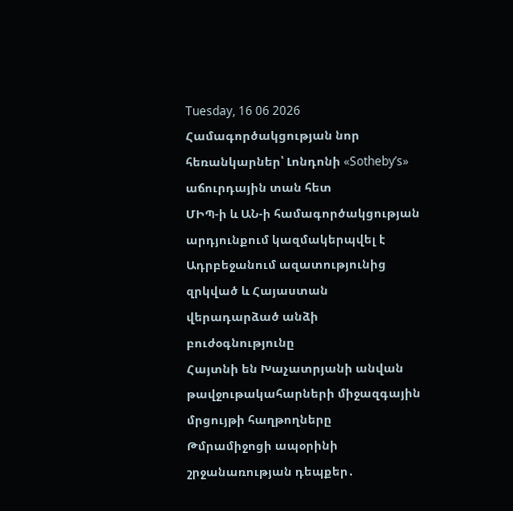Tuesday, 16 06 2026
Համագործակցության նոր հեռանկարներ՝ Լոնդոնի «Sotheby’s» աճուրդային տան հետ
ՄԻՊ-ի և ԱՆ-ի համագործակցության արդյունքում կազմակերպվել է Ադրբեջանում ազատությունից զրկված և Հայաստան վերադարձած անձի բուժօգնությունը
Հայտնի են Խաչատրյանի անվան թավջութակահարների միջազգային մրցույթի հաղթողները
Թմրամիջոցի ապօրինի շրջանառության դեպքեր․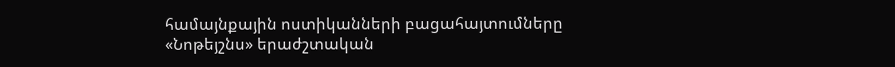համայնքային ոստիկանների բացահայտումները
«Նոթեյշնս» երաժշտական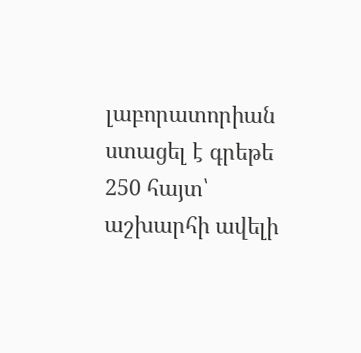լաբորատորիան ստացել է գրեթե 250 հայտ՝ աշխարհի ավելի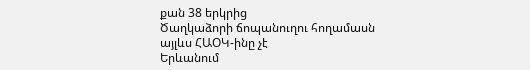քան 38 երկրից
Ծաղկաձորի ճոպանուղու հողամասն այլևս ՀԱՕԿ-ինը չէ
Երևանում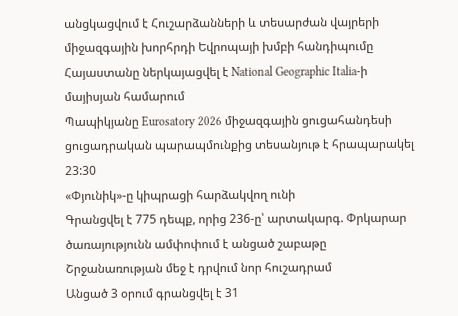անցկացվում է Հուշարձանների և տեսարժան վայրերի միջազգային խորհրդի Եվրոպայի խմբի հանդիպումը
Հայաստանը ներկայացվել է National Geographic Italia-ի մայիսյան համարում
Պապիկյանը Eurosatory 2026 միջազգային ցուցահանդեսի ցուցադրական պարապմունքից տեսանյութ է հրապարակել
23:30
«Փյունիկ»-ը կիպրացի հարձակվող ունի
Գրանցվել է 775 դեպք, որից 236-ը՝ արտակարգ. Փրկարար ծառայությունն ամփոփում է անցած շաբաթը
Շրջանառության մեջ է դրվում նոր հուշադրամ
Անցած 3 օրում գրանցվել է 31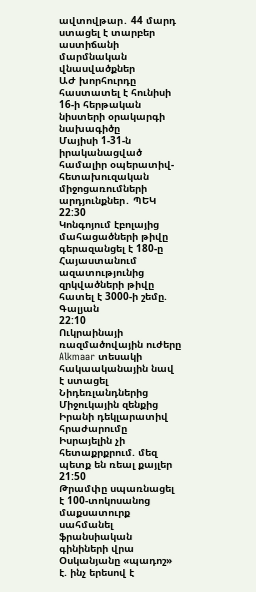ավտովթար․ 44 մարդ ստացել է տարբեր աստիճանի մարմնական վնասվածքներ
ԱԺ խորհուրդը հաստատել է հունիսի 16-ի հերթական նիստերի օրակարգի նախագիծը
Մայիսի 1-31-ն իրականացված համալիր օպերատիվ-հետախուզական միջոցառումների արդյունքներ․ ՊԵԿ
22:30
Կոնգոյում էբոլայից մահացածների թիվը գերազանցել է 180-ը
Հայաստանում ազատությունից զրկվածների թիվը հատել է 3000-ի շեմը. Գալյան
22:10
Ուկրաինայի ռազմածովային ուժերը Alkmaar տեսակի հակաականային նավ է ստացել Նիդեռլանդներից
Միջուկային զենքից Իրանի դեկլարատիվ հրաժարումը Իսրայելին չի հետաքրքրում. մեզ պետք են ռեալ քայլեր
21:50
Թրամփը սպառնացել է 100-տոկոսանոց մաքսատուրք սահմանել ֆրանսիական գինիների վրա
Օսկանյանը «պադոշ» է. ինչ երեսով է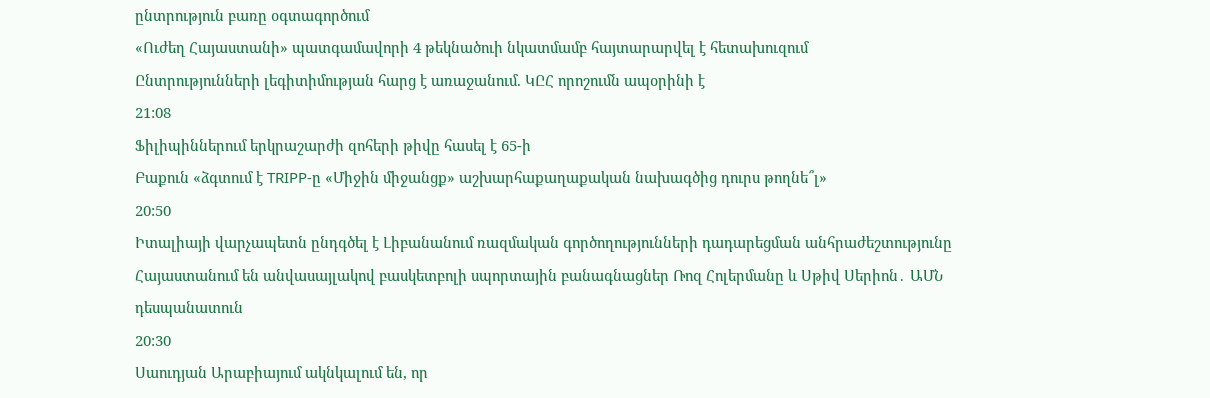ընտրություն բառը օգտագործում
«Ուժեղ Հայաստանի» պատգամավորի 4 թեկնածուի նկատմամբ հայտարարվել է հետախուզում
Ընտրությունների լեգիտիմության հարց է առաջանում. ԿԸՀ որոշումն ապօրինի է
21:08
Ֆիլիպիններում երկրաշարժի զոհերի թիվը հասել է 65-ի
Բաքուն «ձգտում է TRIPP-ը «Միջին միջանցք» աշխարհաքաղաքական նախագծից դուրս թողնե՞լ»
20:50
Իտալիայի վարչապետն ընդգծել է Լիբանանում ռազմական գործողությունների դադարեցման անհրաժեշտությունը
Հայաստանում են անվասայլակով բասկետբոլի սպորտային բանագնացներ Ռոզ Հոլերմանը և Սթիվ Սերիոն․ ԱՄՆ դեսպանատուն
20:30
Սաուդյան Արաբիայում ակնկալում են, որ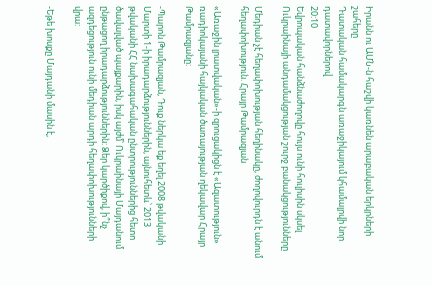Իրանն ու ԱՄՆ-ն հաշվի կառնեն արաբական երկրների շահերը
Դատական համակարգն առաջիկայում կհամալրվի նոր դատավորներով
20:10
Եվրոպական հանձնաժողովը հույս ունի հուլիսին սկսել Ուկրաինայի անդամակցության շուրջ բանակցությունները

Մեդիան չէ հեղափոխության հեղինակը, ժողովուրդն է անում հեղափոխություն. Հրայր Թամրազյան

«Առաջին լրատվական»-ի զրուցակիցն է «Ազատություն» ռադիոկայանի հայկական ծառայության ղեկավար Հրայր Թամրազյանը:

-Պարոն Թամրազյան, Դուք ներկա եք եղել 2008 թվականի Մարտի 1-ի իրադարձություններին, այնուհետև՝ 2013 թվականի ՀՀ նախագահական ընտրություններից հետո ծավալված պայքարին, իսկ այժմ՝ Ուկրաինայի Մայդանում ընթացող իրադարձություններին: Ձեր կարծիքով, ի՞նչ ազդեցություն ունի մեդիան արդի հեղափոխությունների վրա:

-Եթե խոսքը Մայդանի մասին է,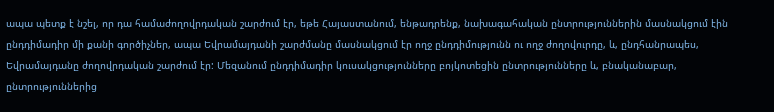ապա պետք է նշել, որ դա համաժողովրդական շարժում էր, եթե Հայաստանում, ենթադրենք, նախագահական ընտրություններին մասնակցում էին ընդդիմադիր մի քանի գործիչներ, ապա Եվրամայդանի շարժմանը մասնակցում էր ողջ ընդդիմությունն ու ողջ ժողովուրդը, և, ընդհանրապես, Եվրամայդանը ժողովրդական շարժում էր: Մեզանում ընդդիմադիր կուսակցությունները բոյկոտեցին ընտրությունները և, բնականաբար, ընտրություններից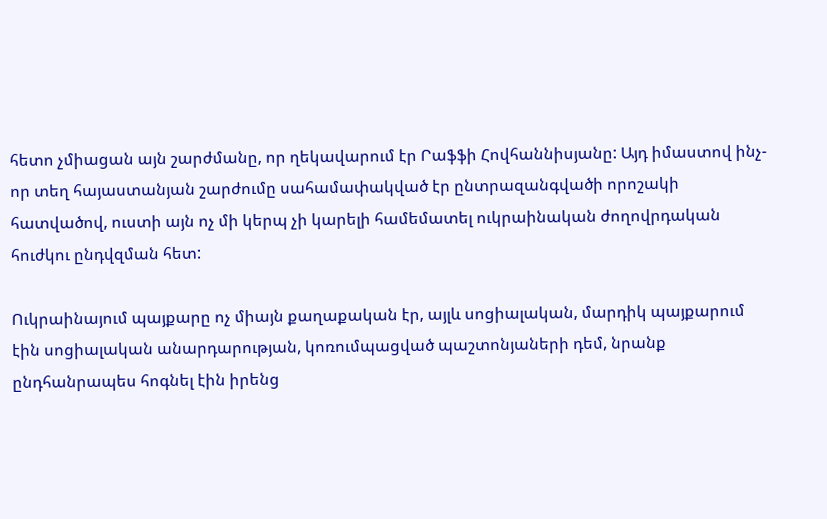հետո չմիացան այն շարժմանը, որ ղեկավարում էր Րաֆֆի Հովհաննիսյանը: Այդ իմաստով ինչ-որ տեղ հայաստանյան շարժումը սահամափակված էր ընտրազանգվածի որոշակի հատվածով, ուստի այն ոչ մի կերպ չի կարելի համեմատել ուկրաինական ժողովրդական հուժկու ընդվզման հետ:

Ուկրաինայում պայքարը ոչ միայն քաղաքական էր, այլև սոցիալական, մարդիկ պայքարում էին սոցիալական անարդարության, կոռումպացված պաշտոնյաների դեմ, նրանք ընդհանրապես հոգնել էին իրենց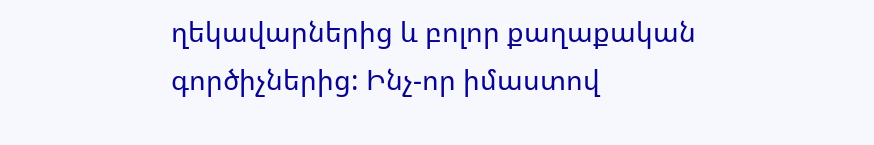ղեկավարներից և բոլոր քաղաքական գործիչներից: Ինչ-որ իմաստով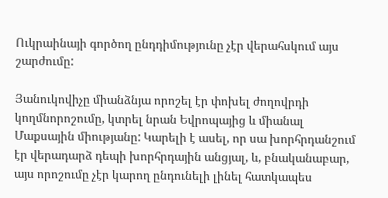Ուկրաինայի գործող ընդդիմությունը չէր վերահսկում այս շարժումը:

Յանուկովիչը միանձնյա որոշել էր փոխել ժողովրդի կողմնորոշումը, կտրել նրան Եվրոպայից և միանալ Մաքսային միությանը: Կարելի է ասել, որ սա խորհրդանշում էր վերադարձ դեպի խորհրդային անցյալ, և, բնականաբար, այս որոշումը չէր կարող ընդունելի լինել հատկապես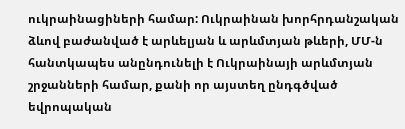ուկրաինացիների համար: Ուկրաինան խորհրդանշական ձևով բաժանված է արևելյան և արևմտյան թևերի, ՄՄ-ն հանտկապես անընդունելի է Ուկրաինայի արևմտյան շրջանների համար, քանի որ այստեղ ընդգծված եվրոպական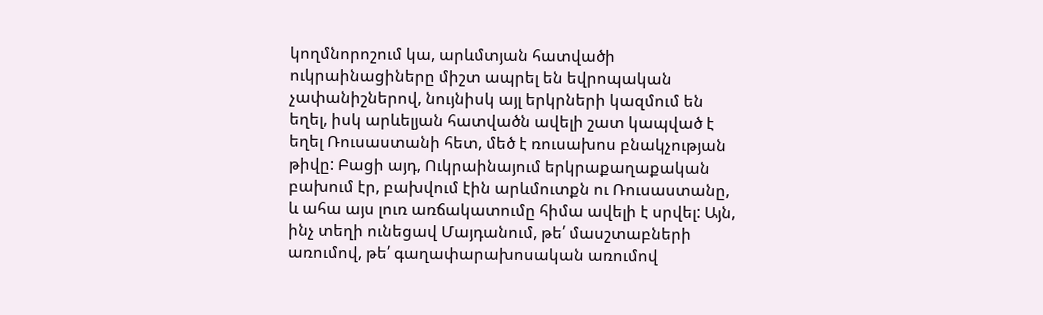կողմնորոշում կա, արևմտյան հատվածի ուկրաինացիները միշտ ապրել են եվրոպական չափանիշներով, նույնիսկ այլ երկրների կազմում են եղել, իսկ արևելյան հատվածն ավելի շատ կապված է եղել Ռուսաստանի հետ, մեծ է ռուսախոս բնակչության թիվը: Բացի այդ, Ուկրաինայում երկրաքաղաքական բախում էր, բախվում էին արևմուտքն ու Ռուսաստանը, և ահա այս լուռ առճակատումը հիմա ավելի է սրվել: Այն, ինչ տեղի ունեցավ Մայդանում, թե՛ մասշտաբների առումով, թե՛ գաղափարախոսական առումով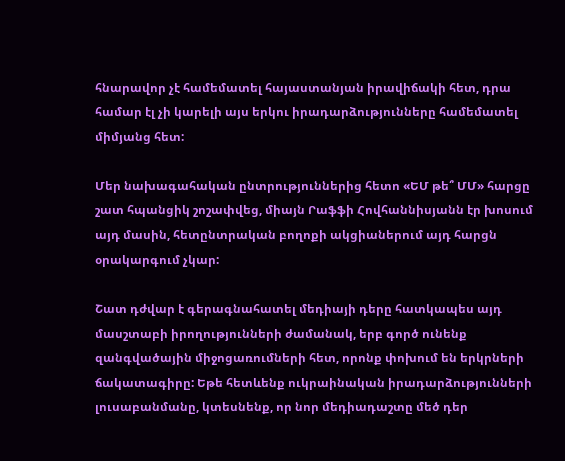հնարավոր չէ համեմատել հայաստանյան իրավիճակի հետ, դրա համար էլ չի կարելի այս երկու իրադարձությունները համեմատել միմյանց հետ:

Մեր նախագահական ընտրություններից հետո «ԵՄ թե՞ ՄՄ» հարցը շատ հպանցիկ շոշափվեց, միայն Րաֆֆի Հովհաննիսյանն էր խոսում այդ մասին, հետընտրական բողոքի ակցիաներում այդ հարցն օրակարգում չկար:

Շատ դժվար է գերագնահատել մեդիայի դերը հատկապես այդ մասշտաբի իրողությունների ժամանակ, երբ գործ ունենք զանգվածային միջոցառումների հետ, որոնք փոխում են երկրների ճակատագիրը: Եթե հետևենք ուկրաինական իրադարձությունների լուսաբանմանը, կտեսնենք, որ նոր մեդիադաշտը մեծ դեր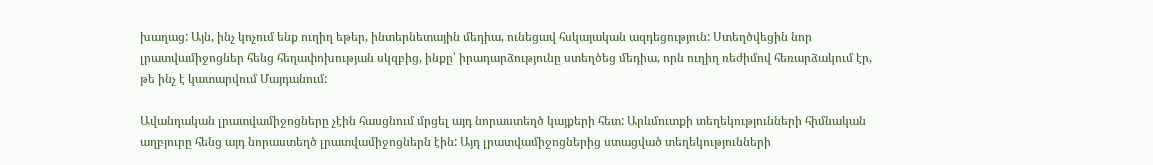խաղաց: Այն, ինչ կոչում ենք ուղիղ եթեր, ինտերնետային մեդիա, ունեցավ հսկայական ազդեցություն: Ստեղծվեցին նոր լրատվամիջոցներ հենց հեղափոխության սկզբից, ինքը՝ իրադարձությունը ստեղծեց մեդիա, որն ուղիղ ռեժիմով հեռարձակում էր, թե ինչ է կատարվում Մայդանում:

Ավանդական լրատվամիջոցները չէին հասցնում մրցել այդ նորաստեղծ կայքերի հետ: Արևմուտքի տեղեկությունների հիմնական աղբյուրը հենց այդ նորաստեղծ լրատվամիջոցներն էին: Այդ լրատվամիջոցներից ստացված տեղեկությունների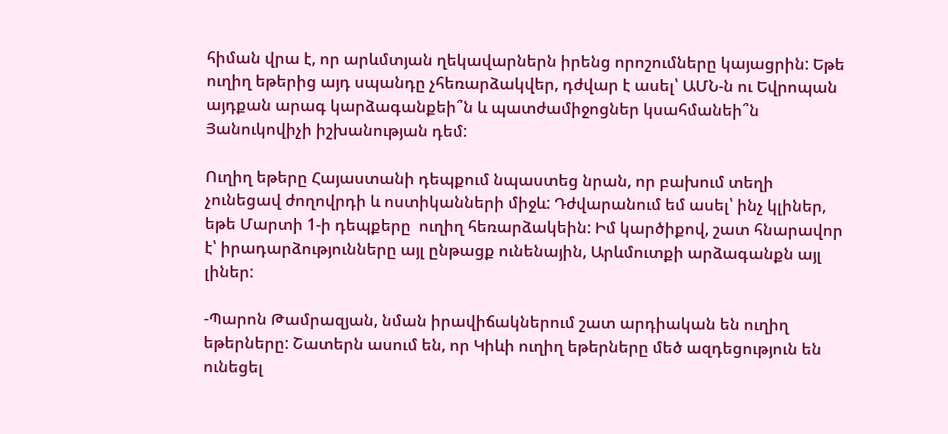հիման վրա է, որ արևմտյան ղեկավարներն իրենց որոշումները կայացրին: Եթե ուղիղ եթերից այդ սպանդը չհեռարձակվեր, դժվար է ասել՝ ԱՄՆ-ն ու Եվրոպան այդքան արագ կարձագանքեի՞ն և պատժամիջոցներ կսահմանեի՞ն Յանուկովիչի իշխանության դեմ:

Ուղիղ եթերը Հայաստանի դեպքում նպաստեց նրան, որ բախում տեղի չունեցավ ժողովրդի և ոստիկանների միջև: Դժվարանում եմ ասել՝ ինչ կլիներ, եթե Մարտի 1-ի դեպքերը  ուղիղ հեռարձակեին: Իմ կարծիքով, շատ հնարավոր է՝ իրադարձությունները այլ ընթացք ունենային, Արևմուտքի արձագանքն այլ լիներ:

-Պարոն Թամրազյան, նման իրավիճակներում շատ արդիական են ուղիղ եթերները: Շատերն ասում են, որ Կիևի ուղիղ եթերները մեծ ազդեցություն են ունեցել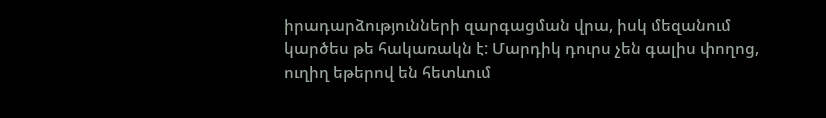իրադարձությունների զարգացման վրա, իսկ մեզանում կարծես թե հակառակն է: Մարդիկ դուրս չեն գալիս փողոց, ուղիղ եթերով են հետևում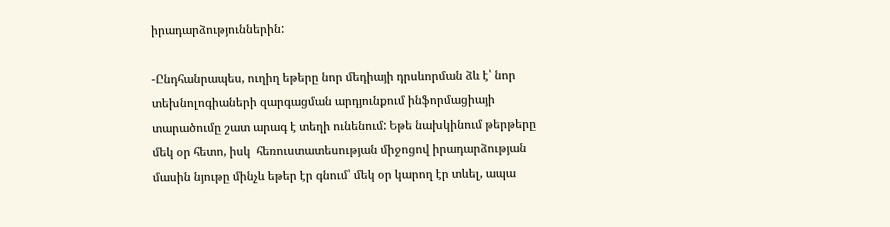իրադարձություններին:

-Ընդհանրապես, ուղիղ եթերը նոր մեդիայի դրսևորման ձև է՝ նոր տեխնոլոգիաների զարգացման արդյունքում ինֆորմացիայի տարածումը շատ արագ է տեղի ունենում: Եթե նախկինում թերթերը մեկ օր հետո, իսկ  հեռուստատեսության միջոցով իրադարձության մասին նյութը մինչև եթեր էր գնում՝ մեկ օր կարող էր տևել, ապա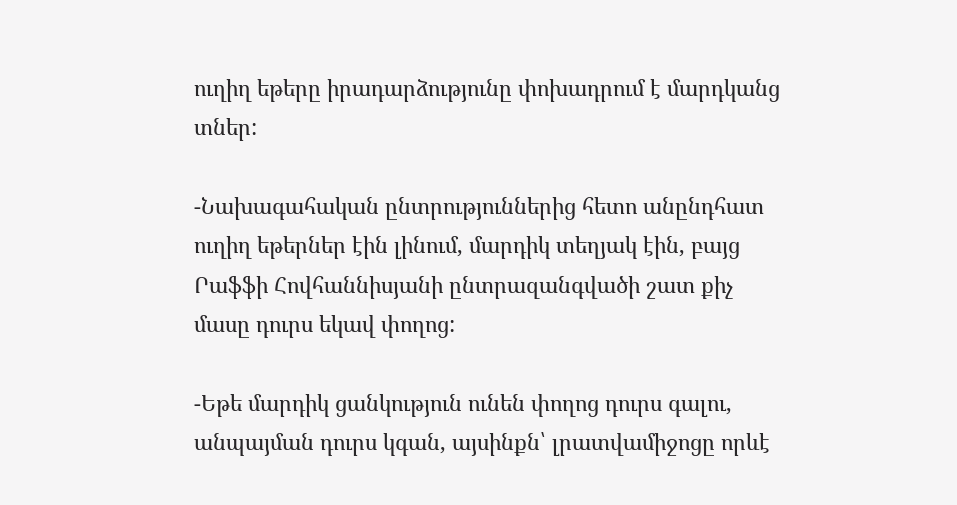ուղիղ եթերը իրադարձությունը փոխադրում է մարդկանց տներ:

-Նախագահական ընտրություններից հետո անընդհատ ուղիղ եթերներ էին լինում, մարդիկ տեղյակ էին, բայց Րաֆֆի Հովհաննիսյանի ընտրազանգվածի շատ քիչ մասը դուրս եկավ փողոց:

-Եթե մարդիկ ցանկություն ունեն փողոց դուրս գալու, անպայման դուրս կգան, այսինքն՝ լրատվամիջոցը որևէ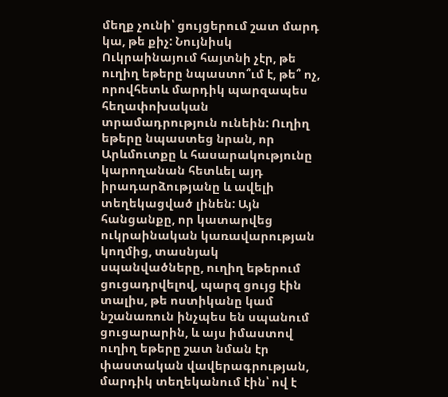մեղք չունի՝ ցույցերում շատ մարդ կա, թե քիչ: Նույնիսկ Ուկրաինայում հայտնի չէր, թե ուղիղ եթերը նպաստո՞ւմ է, թե՞ ոչ, որովհետև մարդիկ պարզապես հեղափոխական տրամադրություն ունեին: Ուղիղ եթերը նպաստեց նրան, որ Արևմուտքը և հասարակությունը կարողանան հետևել այդ իրադարձությանը և ավելի տեղեկացված լինեն: Այն հանցանքը, որ կատարվեց ուկրաինական կառավարության կողմից, տասնյակ սպանվածները, ուղիղ եթերում ցուցադրվելով, պարզ ցույց էին տալիս, թե ոստիկանը կամ նշանառուն ինչպես են սպանում ցուցարարին, և այս իմաստով ուղիղ եթերը շատ նման էր փաստական վավերագրության, մարդիկ տեղեկանում էին՝ ով է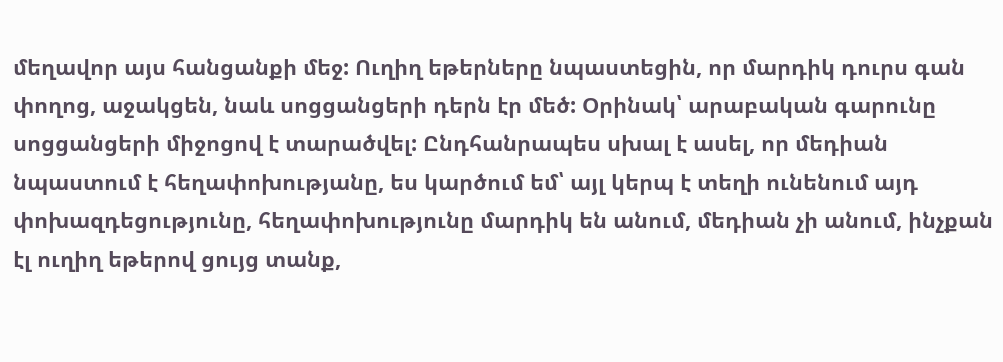մեղավոր այս հանցանքի մեջ: Ուղիղ եթերները նպաստեցին, որ մարդիկ դուրս գան փողոց, աջակցեն, նաև սոցցանցերի դերն էր մեծ: Օրինակ՝ արաբական գարունը սոցցանցերի միջոցով է տարածվել: Ընդհանրապես սխալ է ասել, որ մեդիան նպաստում է հեղափոխությանը, ես կարծում եմ՝ այլ կերպ է տեղի ունենում այդ փոխազդեցությունը, հեղափոխությունը մարդիկ են անում, մեդիան չի անում, ինչքան էլ ուղիղ եթերով ցույց տանք,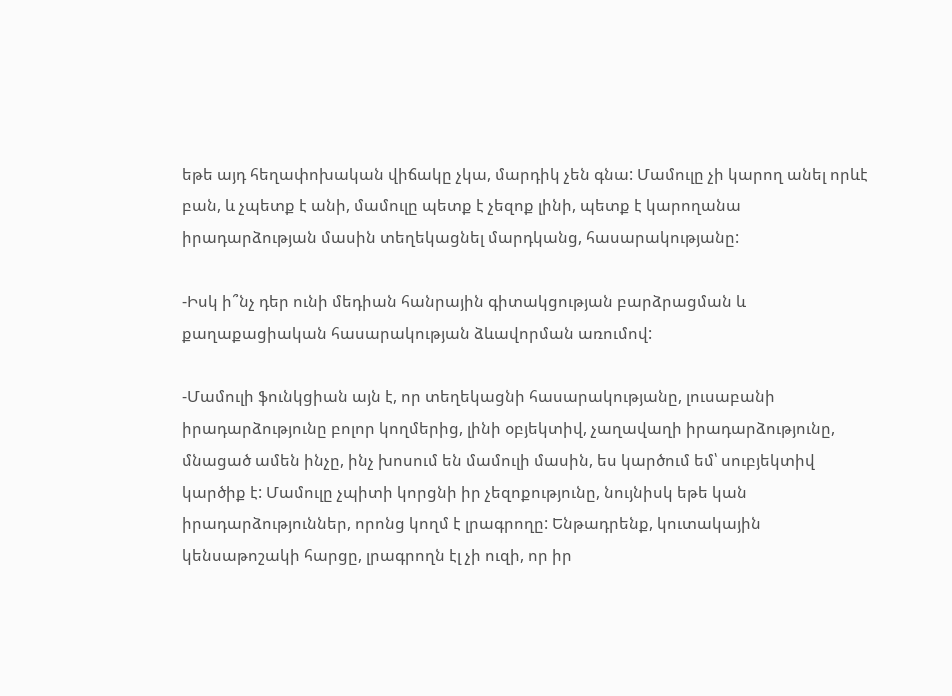եթե այդ հեղափոխական վիճակը չկա, մարդիկ չեն գնա: Մամուլը չի կարող անել որևէ բան, և չպետք է անի, մամուլը պետք է չեզոք լինի, պետք է կարողանա իրադարձության մասին տեղեկացնել մարդկանց, հասարակությանը:

-Իսկ ի՞նչ դեր ունի մեդիան հանրային գիտակցության բարձրացման և քաղաքացիական հասարակության ձևավորման առումով:

-Մամուլի ֆունկցիան այն է, որ տեղեկացնի հասարակությանը, լուսաբանի իրադարձությունը բոլոր կողմերից, լինի օբյեկտիվ, չաղավաղի իրադարձությունը, մնացած ամեն ինչը, ինչ խոսում են մամուլի մասին, ես կարծում եմ՝ սուբյեկտիվ կարծիք է: Մամուլը չպիտի կորցնի իր չեզոքությունը, նույնիսկ եթե կան իրադարձություններ, որոնց կողմ է լրագրողը: Ենթադրենք, կուտակային կենսաթոշակի հարցը, լրագրողն էլ չի ուզի, որ իր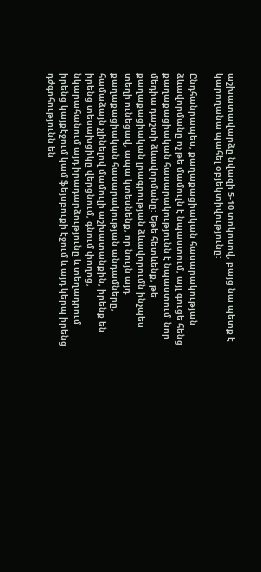աշխատավարձը նվազի 5-10 տոկոսով, բայց նա պետք է կարողանա պահել օբյեկտիվությունը:

Ընդհանրապես, քաղաքացիական հասարակության ձևավորմանը ոչ թե մամուլն է նպաստում, այլ գուցե հենց քաղաքացիական հասարակությունն է նպաստում  նոր մեդիա դաշտի ձևավորմանը: Եթե հետևենք, թե քաղաքացիական լրագրության ձևավորումն ինչպես տեղի ունեցավ, ապա կտեսնենք, որ նույն այդ քաղաքացիական հասարակության անդամները, համաձայն չլինելով մամուլի աշխատանքին, իրենք են իրենց տեսախցիկը վերցնում, գնում փողոց, նկարահանում այդ իրադարձությունը և տեղադրում իրենց կայքէջում կամ ֆեյսբուքի էջում և այդ կերպ իրենց դժգոհությունն են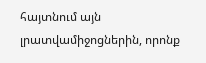հայտնում այն լրատվամիջոցներին, որոնք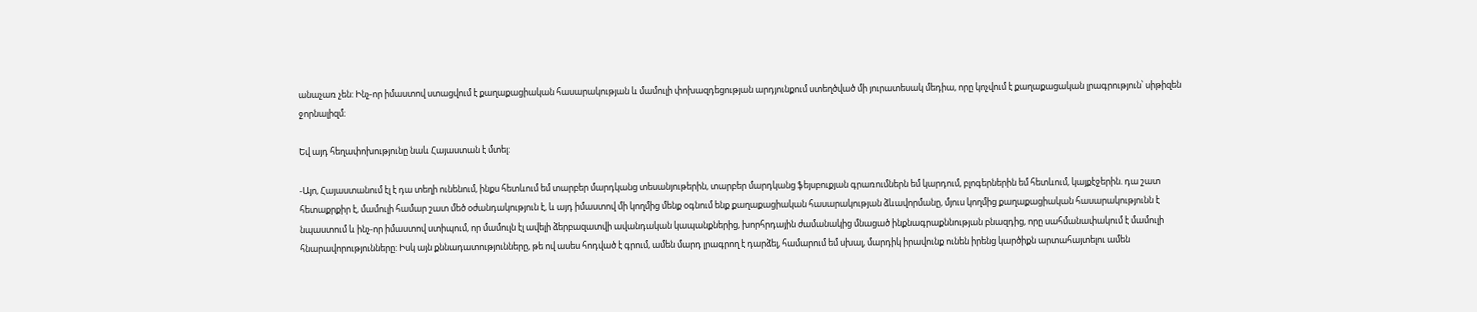անաչառ չեն: Ինչ-որ իմաստով ստացվում է քաղաքացիական հասարակության և մամուլի փոխազդեցության արդյունքում ստեղծված մի յուրատեսակ մեդիա, որը կոչվում է քաղաքացական լրագրություն՝ սիթիզեն ջորնալիզմ։

Եվ այդ հեղափոխությունը նաև Հայաստան է մտել:

-Այո, Հայաստանում էլ է դա տեղի ունենում, ինքս հետևում եմ տարբեր մարդկանց տեսանյութերին, տարբեր մարդկանց ֆեյսբուքյան գրառումներն եմ կարդում, բլոգերներին եմ հետևում, կայքէջերին. դա շատ հետաքրքիր է, մամուլի համար շատ մեծ օժանդակություն է, և այդ իմաստով մի կողմից մենք օգնում ենք քաղաքացիական հասարակության ձևավորմանը, մյուս կողմից քաղաքացիական հասարակությունն է նպաստում և ինչ-որ իմաստով ստիպում, որ մամուլն էլ ավելի ձերբազատվի ավանդական կապանքներից, խորհրդային ժամանակից մնացած ինքնագրաքննության բնազդից, որը սահմանափակում է մամուլի հնարավորությունները: Իսկ այն քննադատությունները, թե ով ասես հոդված է գրում, ամեն մարդ լրագրող է դարձել, համարում եմ սխալ, մարդիկ իրավունք ունեն իրենց կարծիքն արտահայտելու ամեն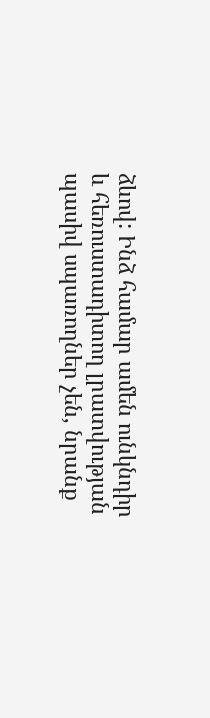ձևով: Ինձ համար ամեն ունկնդիր և հեռուստադիտող լրատվության պասիվ սպառողներ չեն, նրանք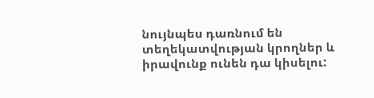նույնպես դառնում են տեղեկատվության կրողներ և իրավունք ունեն դա կիսելու: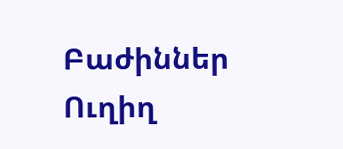Բաժիններ
Ուղիղ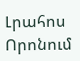Լրահոս
Որոնում